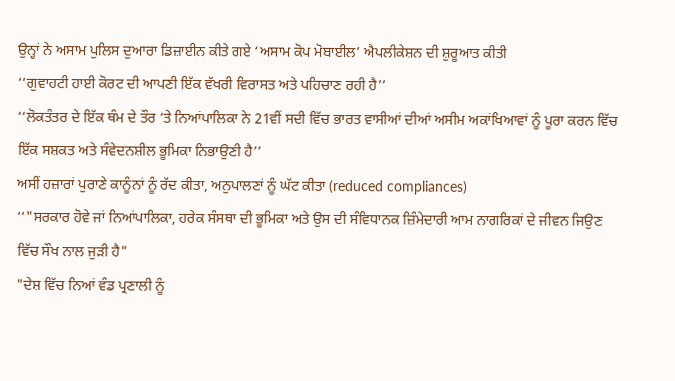ਉਨ੍ਹਾਂ ਨੇ ਅਸਾਮ ਪੁਲਿਸ ਦੁਆਰਾ ਡਿਜ਼ਾਈਨ ਕੀਤੇ ਗਏ ‘ਅਸਾਮ ਕੋਪ ਮੋਬਾਈਲ’ ਐਪਲੀਕੇਸ਼ਨ ਦੀ ਸ਼ੁਰੂਆਤ ਕੀਤੀ
‘‘ਗੁਵਾਹਟੀ ਹਾਈ ਕੋਰਟ ਦੀ ਆਪਣੀ ਇੱਕ ਵੱਖਰੀ ਵਿਰਾਸਤ ਅਤੇ ਪਹਿਚਾਣ ਰਹੀ ਹੈ’’
‘‘ਲੋਕਤੰਤਰ ਦੇ ਇੱਕ ਥੰਮ ਦੇ ਤੌਰ ‘ਤੇ ਨਿਆਂਪਾਲਿਕਾ ਨੇ 21ਵੀਂ ਸਦੀ ਵਿੱਚ ਭਾਰਤ ਵਾਸੀਆਂ ਦੀਆਂ ਅਸੀਮ ਅਕਾਂਖਿਆਵਾਂ ਨੂੰ ਪੂਰਾ ਕਰਨ ਵਿੱਚ ਇੱਕ ਸਸ਼ਕਤ ਅਤੇ ਸੰਵੇਦਨਸ਼ੀਲ ਭੂਮਿਕਾ ਨਿਭਾਉਣੀ ਹੈ’’
ਅਸੀਂ ਹਜ਼ਾਰਾਂ ਪੁਰਾਣੇ ਕਾਨੂੰਨਾਂ ਨੂੰ ਰੱਦ ਕੀਤਾ, ਅਨੁਪਾਲਣਾਂ ਨੂੰ ਘੱਟ ਕੀਤਾ (reduced compliances)
‘‘"ਸਰਕਾਰ ਹੋਵੇ ਜਾਂ ਨਿਆਂਪਾਲਿਕਾ, ਹਰੇਕ ਸੰਸਥਾ ਦੀ ਭੂਮਿਕਾ ਅਤੇ ਉਸ ਦੀ ਸੰਵਿਧਾਨਕ ਜ਼ਿੰਮੇਦਾਰੀ ਆਮ ਨਾਗਰਿਕਾਂ ਦੇ ਜੀਵਨ ਜਿਉਣ ਵਿੱਚ ਸੌਖ ਨਾਲ ਜੁੜੀ ਹੈ"
"ਦੇਸ਼ ਵਿੱਚ ਨਿਆਂ ਵੰਡ ਪ੍ਰਣਾਲੀ ਨੂੰ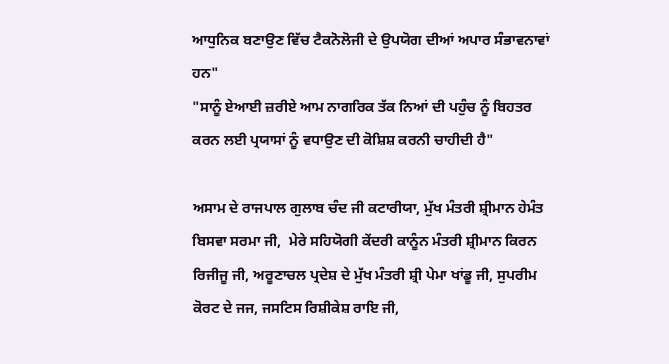ਆਧੁਨਿਕ ਬਣਾਉਣ ਵਿੱਚ ਟੈਕਨੋਲੋਜੀ ਦੇ ਉਪਯੋਗ ਦੀਆਂ ਅਪਾਰ ਸੰਭਾਵਨਾਵਾਂ ਹਨ"
"ਸਾਨੂੰ ਏਆਈ ਜ਼ਰੀਏ ਆਮ ਨਾਗਰਿਕ ਤੱਕ ਨਿਆਂ ਦੀ ਪਹੁੰਚ ਨੂੰ ਬਿਹਤਰ ਕਰਨ ਲਈ ਪ੍ਰਯਾਸਾਂ ਨੂੰ ਵਧਾਉਣ ਦੀ ਕੋਸ਼ਿਸ਼ ਕਰਨੀ ਚਾਹੀਦੀ ਹੈ"

ਅਸਾਮ ਦੇ ਰਾਜਪਾਲ ਗੁਲਾਬ ਚੰਦ ਜੀ ਕਟਾਰੀਯਾ, ਮੁੱਖ ਮੰਤਰੀ ਸ਼੍ਰੀਮਾਨ ਹੇਮੰਤ ਬਿਸਵਾ ਸਰਮਾ ਜੀ,  ਮੇਰੇ ਸਹਿਯੋਗੀ ਕੇਂਦਰੀ ਕਾਨੂੰਨ ਮੰਤਰੀ ਸ਼੍ਰੀਮਾਨ ਕਿਰਨ ਰਿਜੀਜੂ ਜੀ, ਅਰੂਣਾਚਲ ਪ੍ਰਦੇਸ਼ ਦੇ ਮੁੱਖ ਮੰਤਰੀ ਸ਼੍ਰੀ ਪੇਮਾ ਖਾਂਡੂ ਜੀ, ਸੁਪਰੀਮ ਕੋਰਟ ਦੇ ਜਜ, ਜਸਟਿਸ ਰਿਸ਼ੀਕੇਸ਼ ਰਾਇ ਜੀ,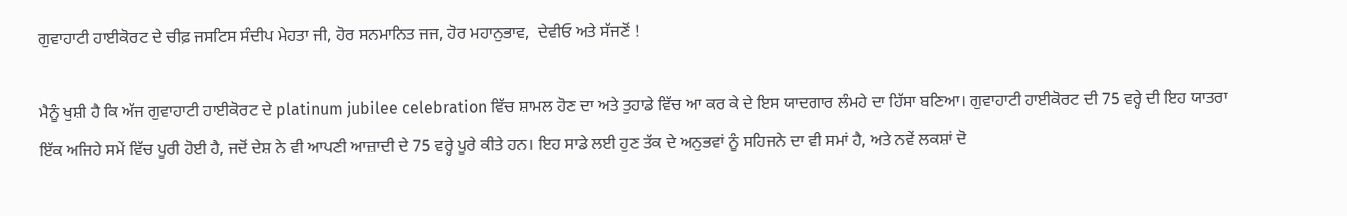ਗੁਵਾਹਾਟੀ ਹਾਈਕੋਰਟ ਦੇ ਚੀਫ਼ ਜਸਟਿਸ ਸੰਦੀਪ ਮੇਹਤਾ ਜੀ, ਹੋਰ ਸਨਮਾਨਿਤ ਜਜ, ਹੋਰ ਮਹਾਨੁਭਾਵ,  ਦੇਵੀਓ ਅਤੇ ਸੱਜਣੋਂ !

ਮੈਨੂੰ ਖੁਸ਼ੀ ਹੈ ਕਿ ਅੱਜ ਗੁਵਾਹਾਟੀ ਹਾਈਕੋਰਟ ਦੇ platinum jubilee celebration ਵਿੱਚ ਸ਼ਾਮਲ ਹੋਣ ਦਾ ਅਤੇ ਤੁਹਾਡੇ ਵਿੱਚ ਆ ਕਰ ਕੇ ਦੇ ਇਸ ਯਾਦਗਾਰ ਲੰਮ‍ਹੇ ਦਾ ਹਿੱਸਾ ਬਣਿਆ। ਗੁਵਾਹਾਟੀ ਹਾਈਕੋਰਟ ਦੀ 75 ਵਰ੍ਹੇ ਦੀ ਇਹ ਯਾਤਰਾ ਇੱਕ ਅਜਿਹੇ ਸਮੇਂ ਵਿੱਚ ਪੂਰੀ ਹੋਈ ਹੈ, ਜਦੋਂ ਦੇਸ਼ ਨੇ ਵੀ ਆਪਣੀ ਆਜ਼ਾਦੀ ਦੇ 75 ਵਰ੍ਹੇ ਪੂਰੇ ਕੀਤੇ ਹਨ। ਇਹ ਸਾਡੇ ਲਈ ਹੁਣ ਤੱਕ ਦੇ ਅਨੁਭਵਾਂ ਨੂੰ ਸਹਿਜਨੇ ਦਾ ਵੀ ਸਮਾਂ ਹੈ, ਅਤੇ ਨਵੇਂ ਲਕਸ਼ਾਂ ਦੋ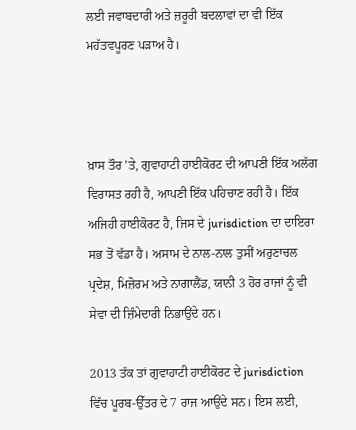ਲਈ ਜਵਾਬਦਾਰੀ ਅਤੇ ਜ਼ਰੂਰੀ ਬਦਲਾਵਾਂ ਦਾ ਵੀ ਇੱਕ ਮਹੱਤਵਪੂਰਣ ਪੜਾਅ ਹੈ।



ਖ਼ਾਸ ਤੌਰ ’ਤੇ, ਗੁਵਾਹਾਟੀ ਹਾਈਕੋਰਟ ਦੀ ਆਪਣੀ ਇੱਕ ਅਲੱਗ ਵਿਰਾਸਤ ਰਹੀ ਹੈ, ਆਪਣੀ ਇੱਕ ਪਹਿਚਾਣ ਰਹੀ ਹੈ। ਇੱਕ ਅਜਿਹੀ ਹਾਈਕੋਰਟ ਹੈ, ਜਿਸ ਦੇ jurisdiction ਦਾ ਦਾਇਰਾ ਸਭ ਤੋਂ ਵੱਡਾ ਹੈ। ਅਸਾਮ ਦੇ ਨਾਲ-ਨਾਲ ਤੁਸੀਂ ਅਰੁਣਾਚਲ ਪ੍ਰਦੇਸ਼, ਮਿਜ਼ੋਰਮ ਅਤੇ ਨਾਗਾਲੈਂਡ, ਯਾਨੀ 3 ਹੋਰ ਰਾਜਾਂ ਨੂੰ ਵੀ ਸੇਵਾ ਦੀ ਜ਼ਿੰਮੇਦਾਰੀ ਨਿਭਾਉਂਦੇ ਹਨ।

2013 ਤੱਕ ਤਾਂ ਗੁਵਾਹਾਟੀ ਹਾਈਕੋਰਟ ਦੇ jurisdiction ਵਿੱਚ ਪੂਰਬ-ਉੱਤਰ ਦੇ 7 ਰਾਜ ਆਉਂਦੇ ਸਨ। ਇਸ ਲਈ,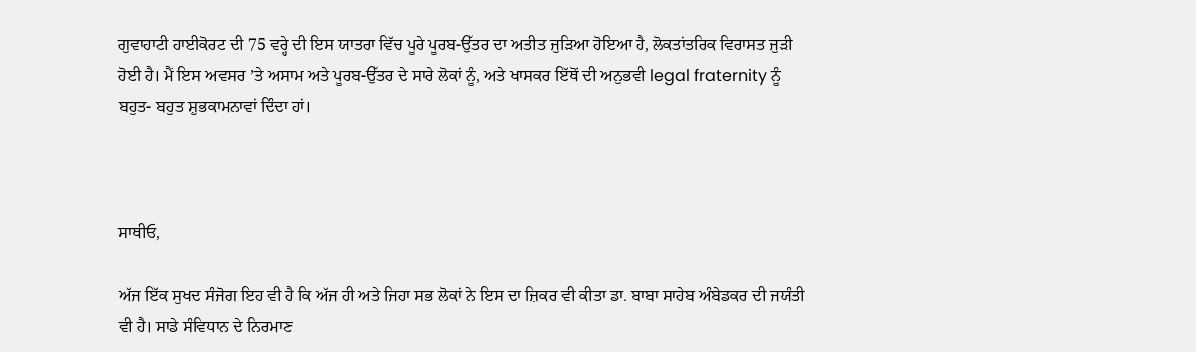ਗੁਵਾਹਾਟੀ ਹਾਈਕੋਰਟ ਦੀ 75 ਵਰ੍ਹੇ ਦੀ ਇਸ ਯਾਤਰਾ ਵਿੱਚ ਪੂਰੇ ਪੂਰਬ-ਉੱਤਰ ਦਾ ਅਤੀਤ ਜੁੜਿਆ ਹੋਇਆ ਹੈ, ਲੋਕਤਾਂਤਰਿਕ ਵਿਰਾਸਤ ਜੁੜੀ ਹੋਈ ਹੈ। ਮੈਂ ਇਸ ਅਵਸਰ ’ਤੇ ਅਸਾਮ ਅਤੇ ਪੂਰਬ-ਉੱਤਰ ਦੇ ਸਾਰੇ ਲੋਕਾਂ ਨੂੰ, ਅਤੇ ਖਾਸਕਰ ਇੱਥੋਂ ਦੀ ਅਨੁਭਵੀ legal fraternity ਨੂੰ ਬਹੁਤ- ਬਹੁਤ ਸ਼ੁਭਕਾਮਨਾਵਾਂ ਦਿੰਦਾ ਹਾਂ।



ਸਾਥੀਓ,

ਅੱਜ ਇੱਕ ਸੁਖਦ ਸੰਜੋਗ ਇਹ ਵੀ ਹੈ ਕਿ ਅੱਜ ਹੀ ਅਤੇ ਜਿਹਾ ਸਭ ਲੋਕਾਂ ਨੇ ਇਸ ਦਾ ਜ਼ਿਕਰ ਵੀ ਕੀਤਾ ਡਾ. ਬਾਬਾ ਸਾਹੇਬ ਅੰਬੇਡਕਰ ਦੀ ਜਯੰਤੀ ਵੀ ਹੈ। ਸਾਡੇ ਸੰਵਿਧਾਨ ਦੇ ਨਿਰਮਾਣ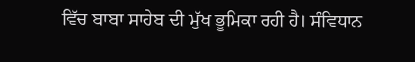ਵਿੱਚ ਬਾਬਾ ਸਾਹੇਬ ਦੀ ਮੁੱਖ ਭੂਮਿਕਾ ਰਹੀ ਹੈ। ਸੰਵਿਧਾਨ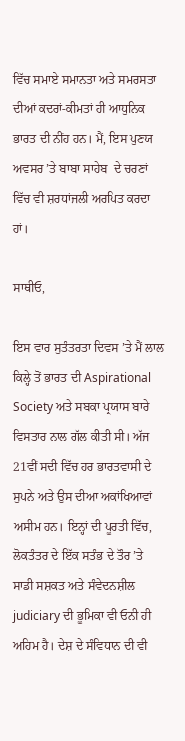ਵਿੱਚ ਸਮਾਏ ਸਮਾਨਤਾ ਅਤੇ ਸਮਰਸਤਾ ਦੀਆਂ ਕਦਰਾਂ-ਕੀਮਤਾਂ ਹੀ ਆਧੁਨਿਕ ਭਾਰਤ ਦੀ ਨੀਂਹ ਹਨ। ਮੈਂ, ਇਸ ਪੁਣਯ ਅਵਸਰ ’ਤੇ ਬਾਬਾ ਸਾਹੇਬ  ਦੇ ਚਰਣਾਂ ਵਿੱਚ ਵੀ ਸ਼ਰਧਾਂਜਲੀ ਅਰਪਿਤ ਕਰਦਾ ਹਾਂ।

ਸਾਥੀਓ,

ਇਸ ਵਾਰ ਸੁਤੰਤਰਤਾ ਦਿਵਸ ’ਤੇ ਮੈਂ ਲਾਲ ਕਿਲ੍ਹੇ ਤੋਂ ਭਾਰਤ ਦੀ Aspirational Society ਅਤੇ ਸਬਕਾ ਪ੍ਰਯਾਸ ਬਾਰੇ ਵਿਸਤਾਰ ਨਾਲ ਗੱਲ ਕੀਤੀ ਸੀ। ਅੱਜ 21ਵੀਂ ਸਦੀ ਵਿੱਚ ਹਰ ਭਾਰਤਵਾਸੀ ਦੇ ਸੁਪਨੇ ਅਤੇ ਉਸ ਦੀਆ ਅਕਾਂਖਿਆਵਾਂ ਅਸੀਮ ਹਨ। ਇਨ੍ਹਾਂ ਦੀ ਪੂਰਤੀ ਵਿੱਚ, ਲੋਕਤੰਤਰ ਦੇ ਇੱਕ ਸਤੰਭ ਦੇ ਤੌਰ ’ਤੇ ਸਾਡੀ ਸਸ਼ਕਤ ਅਤੇ ਸੰਵੇਦਨਸ਼ੀਲ judiciary ਦੀ ਭੂਮਿਕਾ ਵੀ ਓਨੀ ਹੀ ਅਹਿਮ ਹੈ। ਦੇਸ਼ ਦੇ ਸੰਵਿਧਾਨ ਦੀ ਵੀ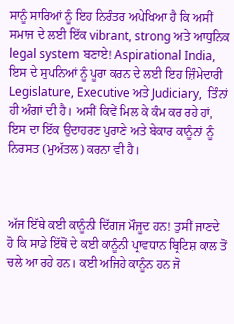ਸਾਨੂੰ ਸਾਰਿਆਂ ਨੂੰ ਇਹ ਨਿਰੰਤਰ ਅਪੇਖਿਆ ਹੈ ਕਿ ਅਸੀਂ ਸਮਾਜ ਦੇ ਲਈ ਇੱਕ vibrant, strong ਅਤੇ ਆਧੁਨਿਕ legal system ਬਣਾਏ! Aspirational India, ਇਸ ਦੇ ਸੁਪਨਿਆਂ ਨੂੰ ਪੂਰਾ ਕਰਨ ਦੇ ਲਈ ਇਹ ਜ਼ਿੰਮੇਦਾਰੀ Legislature, Executive ਅਤੇ Judiciary,  ਤਿੰਨਾਂ ਹੀ ਅੰਗਾਂ ਦੀ ਹੈ। ਅਸੀਂ ਕਿਵੇਂ ਮਿਲ ਕੇ ਕੰਮ ਕਰ ਰਹੇ ਹਾਂ, ਇਸ ਦਾ ਇੱਕ ਉਦਾਹਰਣ ਪੁਰਾਣੇ ਅਤੇ ਬੇਕਾਰ ਕਾਨੂੰਨਾਂ ਨੂੰ ਨਿਰਸਤ (ਮੁਅੱਤਲ) ਕਰਨਾ ਵੀ ਹੈ।



ਅੱਜ ਇੱਥੇ ਕਈ ਕਾਨੂੰਨੀ ਦਿੱਗਜ ਮੌਜੂਦ ਹਨ! ਤੁਸੀਂ ਜਾਣਦੇ ਹੋ ਕਿ ਸਾਡੇ ਇੱਥੋਂ ਦੇ ਕਈ ਕਾਨੂੰਨੀ ਪ੍ਰਾਵਧਾਨ ਬ੍ਰਿਟਿਸ਼ ਕਾਲ ਤੋਂ ਚਲੇ ਆ ਰਹੇ ਹਨ। ਕਈ ਅਜਿਹੇ ਕਾਨੂੰਨ ਹਨ ਜੋ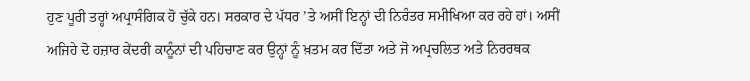ਹੁਣ ਪੂਰੀ ਤਰ੍ਹਾਂ ਅਪ੍ਰਾਸੰਗਿਕ ਹੋ ਚੁੱਕੇ ਹਨ। ਸਰਕਾਰ ਦੇ ਪੱਧਰ ’ਤੇ ਅਸੀਂ ਇਨ੍ਹਾਂ ਦੀ ਨਿਰੰਤਰ ਸਮੀਖਿਆ ਕਰ ਰਹੇ ਹਾਂ। ਅਸੀਂ ਅਜਿਹੇ ਦੋ ਹਜ਼ਾਰ ਕੇਂਦਰੀ ਕਾਨੂੰਨਾਂ ਦੀ ਪਹਿਚਾਣ ਕਰ ਉਨ੍ਹਾਂ ਨੂੰ ਖ਼ਤਮ ਕਰ ਦਿੱਤਾ ਅਤੇ ਜੋ ਅਪ੍ਰਚਲਿਤ ਅਤੇ ਨਿਰਰਥਕ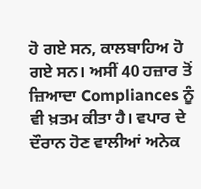ਹੋ ਗਏ ਸਨ, ਕਾਲਬਾਹਿਅ ਹੋ ਗਏ ਸਨ। ਅਸੀਂ 40 ਹਜ਼ਾਰ ਤੋਂ ਜ਼ਿਆਦਾ Compliances ਨੂੰ ਵੀ ਖ਼ਤਮ ਕੀਤਾ ਹੈ। ਵਪਾਰ ਦੇ ਦੌਰਾਨ ਹੋਣ ਵਾਲੀਆਂ ਅਨੇਕ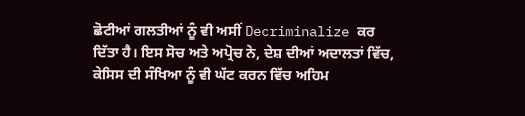ਛੋਟੀਆਂ ਗਲਤੀਆਂ ਨੂੰ ਵੀ ਅਸੀਂ Decriminalize ਕਰ ਦਿੱਤਾ ਹੈ। ਇਸ ਸੋਚ ਅਤੇ ਅਪ੍ਰੋਚ ਨੇ, ਦੇਸ਼ ਦੀਆਂ ਅਦਾਲਤਾਂ ਵਿੱਚ, ਕੇਸਿਸ ਦੀ ਸੰਖਿਆ ਨੂੰ ਵੀ ਘੱਟ ਕਰਨ ਵਿੱਚ ਅਹਿਮ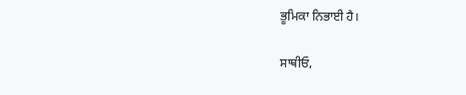ਭੂਮਿਕਾ ਨਿਭਾਈ ਹੈ।

ਸਾਥੀਓ,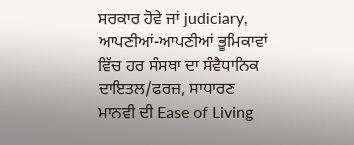ਸਰਕਾਰ ਹੋਵੇ ਜਾਂ judiciary, ਆਪਣੀਆਂ-ਆਪਣੀਆਂ ਭੂਮਿਕਾਵਾਂ ਵਿੱਚ ਹਰ ਸੰਸਥਾ ਦਾ ਸੰਵੈਧਾਨਿਕ ਦਾਇਤਲ/ਫਰਜ਼, ਸਾਧਾਰਣ ਮਾਨਵੀ ਦੀ Ease of Living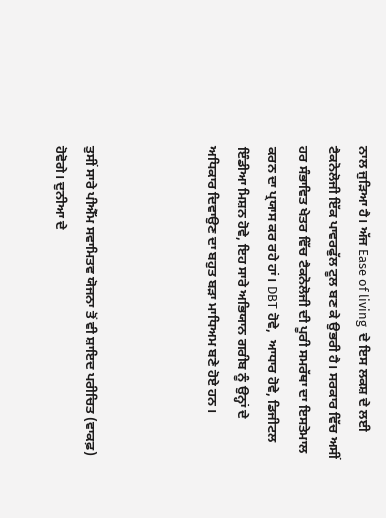ਨਾਲ ਜੁੜਿਆ ਹੈ। ਅੱਜ Ease of living  ਦੇ ਇਸ ਲਕਸ਼ ਦੇ ਲਈ ਟੈਕਨੋਲੋਜੀ ਇੱਕ ਪਾਵਰਫੁੱਲ ਟੂਲ ਬਣ ਕੇ ਉਭਰੀ ਹੈ। ਸਰਕਾਰ ਵਿੱਚ ਅਸੀਂ ਹਰ ਸੰਭਾਵਿਤ ਖੇਤਰ ਵਿੱਚ ਟੈਕਨੋਲੋਜੀ ਦੀ ਪੂਰੀ ਸਮਰੱਥਾ ਦਾ ਇਸਤੇਮਾਲ ਕਰਨ ਦਾ ਪ੍ਰਯਾਸ ਕਰ ਰਹੇ ਹਾਂ। DBT ਹੋਵੇ,  ਆਧਾਰ ਹੋਵੇ, ਡਿਜੀਟਲ ਇੰਡੀਆ ਮਿਸ਼ਨ ਹੋਵੇ, ਇਹ ਸਾਰੇ ਅਭਿਯਾਨ ਗਰੀਬ ਨੂੰ ਉਨ੍ਹਾਂ ਦੇ ਅਧਿਕਾਰ ਦਿਵਾਉਣ ਦਾ ਬਹੁਤ ਬੜਾ ਮਾਧਿਅਮ ਬਣੇ ਹੋਏ ਹਨ।



ਤੁਸੀਂ ਸਾਰੇ ਪੀਐੱਮ ਸਵਾਮਿਤਵ ਯੋਜਨਾ ਤੋਂ ਵੀ ਸ਼ਾਇਦ ਪਰੀਚਿਤ (ਵਾਕਫ਼) ਹੋਵੋਗੇ। ਦੁਨੀਆ ਦੇ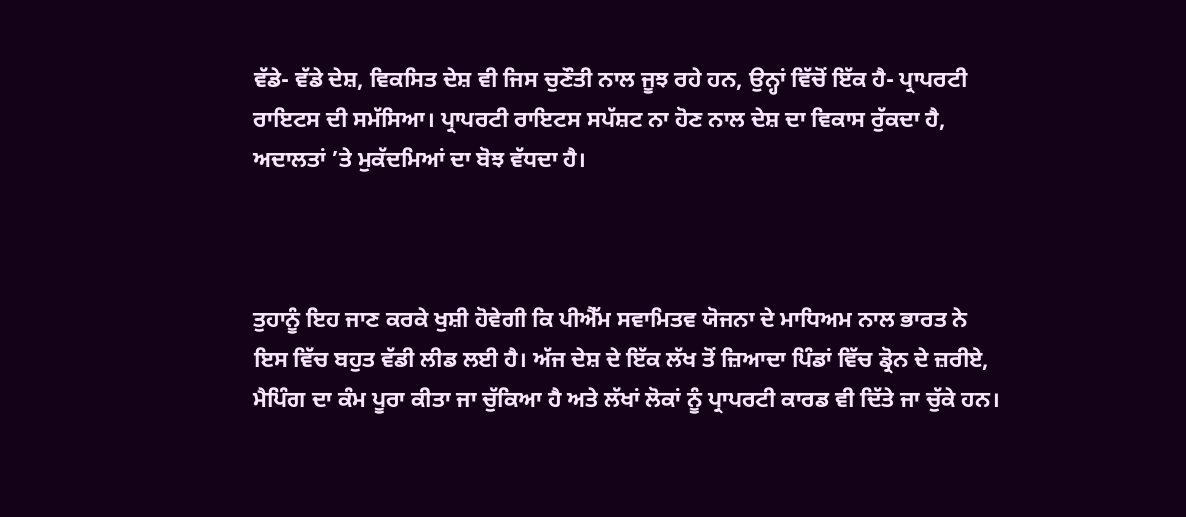ਵੱਡੇ- ਵੱਡੇ ਦੇਸ਼, ਵਿਕਸਿਤ ਦੇਸ਼ ਵੀ ਜਿਸ ਚੁਣੌਤੀ ਨਾਲ ਜੂਝ ਰਹੇ ਹਨ, ਉਨ੍ਹਾਂ ਵਿੱਚੋਂ ਇੱਕ ਹੈ- ਪ੍ਰਾਪਰਟੀ ਰਾਇਟਸ ਦੀ ਸਮੱਸਿਆ। ਪ੍ਰਾਪਰਟੀ ਰਾਇਟਸ ਸਪੱਸ਼ਟ ਨਾ ਹੋਣ ਨਾਲ ਦੇਸ਼ ਦਾ ਵਿਕਾਸ ਰੁੱਕਦਾ ਹੈ,  ਅਦਾਲਤਾਂ ’ਤੇ ਮੁਕੱਦਮਿਆਂ ਦਾ ਬੋਝ ਵੱਧਦਾ ਹੈ।



ਤੁਹਾਨੂੰ ਇਹ ਜਾਣ ਕਰਕੇ ਖੁਸ਼ੀ ਹੋਵੇਗੀ ਕਿ ਪੀਐੱਮ ਸਵਾਮਿਤਵ ਯੋਜਨਾ ਦੇ ਮਾਧਿਅਮ ਨਾਲ ਭਾਰਤ ਨੇ ਇਸ ਵਿੱਚ ਬਹੁਤ ਵੱਡੀ ਲੀਡ ਲਈ ਹੈ। ਅੱਜ ਦੇਸ਼ ਦੇ ਇੱਕ ਲੱਖ ਤੋਂ ਜ਼ਿਆਦਾ ਪਿੰਡਾਂ ਵਿੱਚ ਡ੍ਰੋਨ ਦੇ ਜ਼ਰੀਏ, ਮੈਪਿੰਗ ਦਾ ਕੰਮ ਪੂਰਾ ਕੀਤਾ ਜਾ ਚੁੱਕਿਆ ਹੈ ਅਤੇ ਲੱਖਾਂ ਲੋਕਾਂ ਨੂੰ ਪ੍ਰਾਪਰਟੀ ਕਾਰਡ ਵੀ ਦਿੱਤੇ ਜਾ ਚੁੱਕੇ ਹਨ।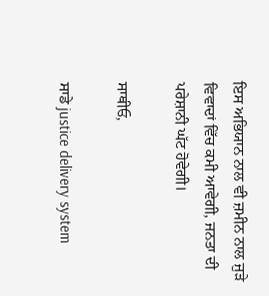ਇਸ ਅਭਿਯਾਨ ਨਾਲ ਵੀ ਜ਼ਮੀਨ ਨਾਲ ਜੁੜੇ ਵਿਵਾਦਾਂ ਵਿੱਚ ਕਮੀ ਆਵੇਗੀ, ਜਨਤਾ ਦੀ ਪਰੇਸ਼ਾਨੀ ਘੱਟ ਹੋਵੇਗੀ।

ਸਾਥੀਓ,

ਸਾਡੇ justice delivery system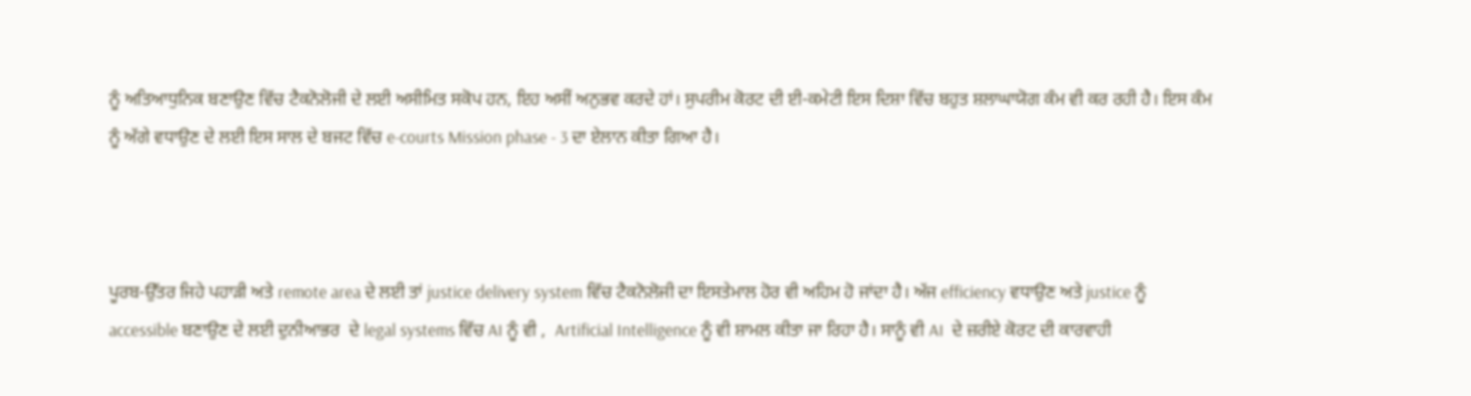ਨੂੰ ਅਤਿਆਧੁਨਿਕ ਬਣਾਉਣ ਵਿੱਚ ਟੈਕਨੋਲੋਜੀ ਦੇ ਲਈ ਅਸੀਮਿਤ ਸਕੋਪ ਹਨ, ਇਹ ਅਸੀਂ ਅਨੁਭਵ ਕਰਦੇ ਹਾਂ। ਸੁਪਰੀਮ ਕੋਰਟ ਦੀ ਈ-ਕਮੇਟੀ ਇਸ ਦਿਸ਼ਾ ਵਿੱਚ ਬਹੁਤ ਸ਼ਲਾਘਾਯੋਗ ਕੰਮ ਵੀ ਕਰ ਰਹੀ ਹੈ। ਇਸ ਕੰਮ ਨੂੰ ਅੱਗੇ ਵਧਾਉਣ ਦੇ ਲਈ ਇਸ ਸਾਲ ਦੇ ਬਜਟ ਵਿੱਚ e-courts Mission phase - 3 ਦਾ ਏਲਾਨ ਕੀਤਾ ਗਿਆ ਹੈ।



ਪੂਰਬ-ਉੱਤਰ ਜਿਹੇ ਪਹਾੜੀ ਅਤੇ remote area ਦੇ ਲਈ ਤਾਂ justice delivery system ਵਿੱਚ ਟੈਕਨੋਲੋਜੀ ਦਾ ਇਸਤੇਮਾਲ ਹੋਰ ਵੀ ਅਹਿਮ ਹੋ ਜਾਂਦਾ ਹੈ। ਅੱਜ efficiency ਵਧਾਉਣ ਅਤੇ justice ਨੂੰ accessible ਬਣਾਉਣ ਦੇ ਲਈ ਦੁਨੀਆਭਰ  ਦੇ legal systems ਵਿੱਚ AI ਨੂੰ ਵੀ ,  Artificial Intelligence ਨੂੰ ਵੀ ਸ਼ਾਮਲ ਕੀਤਾ ਜਾ ਰਿਹਾ ਹੈ। ਸਾਨੂੰ ਵੀ AI  ਦੇ ਜ਼ਰੀਏ ਕੋਰਟ ਦੀ ਕਾਰਵਾਹੀ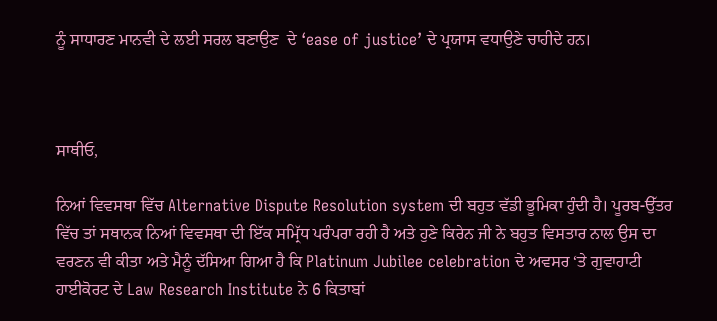ਨੂੰ ਸਾਧਾਰਣ ਮਾਨਵੀ ਦੇ ਲਈ ਸਰਲ ਬਣਾਉਣ  ਦੇ ‘ease of justice’ ਦੇ ਪ੍ਰਯਾਸ ਵਧਾਉਣੇ ਚਾਹੀਦੇ ਹਨ।



ਸਾਥੀਓ,

ਨਿਆਂ ਵਿਵਸਥਾ ਵਿੱਚ Alternative Dispute Resolution system ਦੀ ਬਹੁਤ ਵੱਡੀ ਭੂਮਿਕਾ ਹੁੰਦੀ ਹੈ। ਪੂਰਬ-ਉੱਤਰ ਵਿੱਚ ਤਾਂ ਸਥਾਨਕ ਨਿਆਂ ਵਿਵਸਥਾ ਦੀ ਇੱਕ ਸਮ੍ਰਿੱਧ ਪਰੰਪਰਾ ਰਹੀ ਹੈ ਅਤੇ ਹੁਣੇ ਕਿਰੇਨ ਜੀ ਨੇ ਬਹੁਤ ਵਿਸਤਾਰ ਨਾਲ ਉਸ ਦਾ ਵਰਣਨ ਵੀ ਕੀਤਾ ਅਤੇ ਮੈਨੂੰ ਦੱਸਿਆ ਗਿਆ ਹੈ ਕਿ Platinum Jubilee celebration ਦੇ ਅਵਸਰ ‘ਤੇ ਗੁਵਾਹਾਟੀ ਹਾਈਕੋਰਟ ਦੇ Law Research Institute ਨੇ 6 ਕਿਤਾਬਾਂ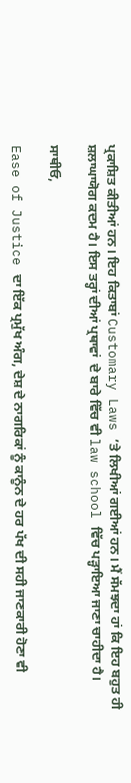ਪ੍ਰਕਾਸ਼ਿਤ ਕੀਤੀਆਂ ਹਨ। ਇਹ ਕਿਤਾਬਾਂ Customary Laws ’ਤੇ ਲਿਖੀਆਂ ਗਈਆਂ ਹਨ। ਮੈਂ ਸੱਮਝਦਾ ਹਾਂ ਕਿ ਇਹ ਬਹੁਤ ਹੀ ਸ਼ਲਾਘਾਯੋਗ ਕਦਮ ਹੈ। ਇਸ ਤਰ੍ਹਾਂ ਦੀਆਂ ਪ੍ਰਥਾਵਾਂ  ਦੇ ਬਾਰੇ ਵਿੱਚ ਵੀ law school ਵਿੱਚ ਪੜ੍ਹਾਇਆ ਜਾਣਾ ਚਾਹੀਦਾ ਹੈ।

ਸਾਥੀਓ,

Ease of Justice ਦਾ ਇੱਕ ਪ੍ਰਮੁੱਖ ਅੰਗ, ਦੇਸ਼ ਦੇ ਨਾਗਰਿਕਾਂ ਨੂੰ ਕਾਨੂੰਨ ਦੇ ਹਰ ਪੱਖ ਦੀ ਸਹੀ ਜਾਣਕਾਰੀ ਹੋਣਾ ਵੀ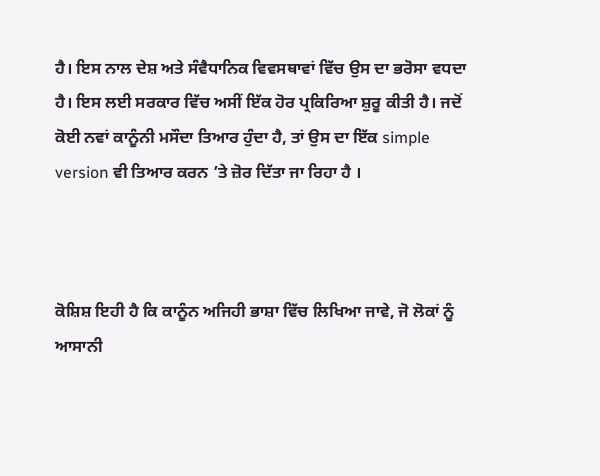ਹੈ। ਇਸ ਨਾਲ ਦੇਸ਼ ਅਤੇ ਸੰਵੈਧਾਨਿਕ ਵਿਵਸਥਾਵਾਂ ਵਿੱਚ ਉਸ ਦਾ ਭਰੋਸਾ ਵਧਦਾ ਹੈ। ਇਸ ਲਈ ਸਰਕਾਰ ਵਿੱਚ ਅਸੀਂ ਇੱਕ ਹੋਰ ਪ੍ਰਕਿਰਿਆ ਸ਼ੁਰੂ ਕੀਤੀ ਹੈ। ਜਦੋਂ ਕੋਈ ਨਵਾਂ ਕਾਨੂੰਨੀ ਮਸੌਦਾ ਤਿਆਰ ਹੁੰਦਾ ਹੈ, ਤਾਂ ਉਸ ਦਾ ਇੱਕ simple version ਵੀ ਤਿਆਰ ਕਰਨ ’ਤੇ ਜ਼ੋਰ ਦਿੱਤਾ ਜਾ ਰਿਹਾ ਹੈ ।



ਕੋਸ਼ਿਸ਼ ਇਹੀ ਹੈ ਕਿ ਕਾਨੂੰਨ ਅਜਿਹੀ ਭਾਸ਼ਾ ਵਿੱਚ ਲਿਖਿਆ ਜਾਵੇ, ਜੋ ਲੋਕਾਂ ਨੂੰ ਆਸਾਨੀ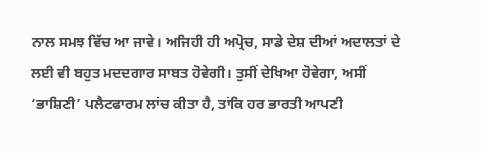ਨਾਲ ਸਮਝ ਵਿੱਚ ਆ ਜਾਵੇ। ਅਜਿਹੀ ਹੀ ਅਪ੍ਰੋਚ, ਸਾਡੇ ਦੇਸ਼ ਦੀਆਂ ਅਦਾਲਤਾਂ ਦੇ ਲਈ ਵੀ ਬਹੁਤ ਮਦਦਗਾਰ ਸਾਬਤ ਹੋਵੇਗੀ। ਤੁਸੀਂ ਦੇਖਿਆ ਹੋਵੇਗਾ, ਅਸੀਂ ‘ਭਾਸ਼ਿਣੀ’ ਪਲੈਟਫਾਰਮ ਲਾਂਚ ਕੀਤਾ ਹੈ, ਤਾਂਕਿ ਹਰ ਭਾਰਤੀ ਆਪਣੀ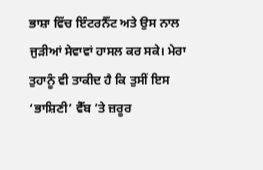ਭਾਸ਼ਾ ਵਿੱਚ ਇੰਟਰਨੈੱਟ ਅਤੇ ਉਸ ਨਾਲ ਜੁੜੀਆਂ ਸੇਵਾਵਾਂ ਹਾਸਲ ਕਰ ਸਕੇ। ਮੇਰਾ ਤੁਹਾਨੂੰ ਵੀ ਤਾਕੀਦ ਹੈ ਕਿ ਤੁਸੀਂ ਇਸ ‘ਭਾਸ਼ਿਣੀ’ ਵੈੱਬ ’ਤੇ ਜ਼ਰੂਰ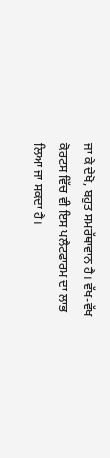ਜਾ ਕੇ ਦੇਖੋ, ਬਹੁਤ ਸਮਰੱਥਾਵਾਨ ਹੈ। ਵੱਖ-ਵੱਖ ਕੋਰਟਸ ਵਿੱਚ ਵੀ ਇਸ ਪਲੈਟਫਾਰਮ ਦਾ ਲਾਭ ਲਿਆ ਜਾ ਸਕਦਾ ਹੈ।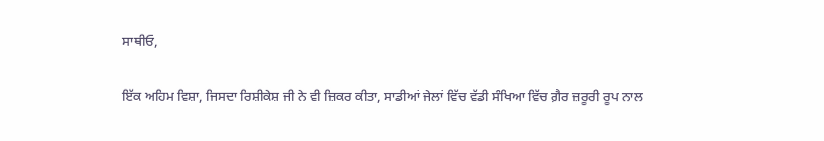ਸਾਥੀਓ,

ਇੱਕ ਅਹਿਮ ਵਿਸ਼ਾ, ਜਿਸਦਾ ਰਿਸ਼ੀਕੇਸ਼ ਜੀ ਨੇ ਵੀ ਜ਼ਿਕਰ ਕੀਤਾ, ਸਾਡੀਆਂ ਜੇਲਾਂ ਵਿੱਚ ਵੱਡੀ ਸੰਖਿਆ ਵਿੱਚ ਗ਼ੈਰ ਜ਼ਰੂਰੀ ਰੂਪ ਨਾਲ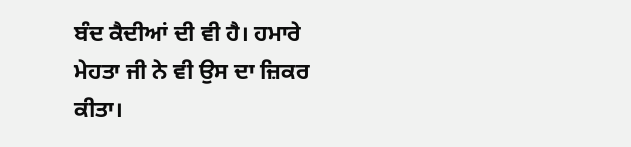ਬੰਦ ਕੈਦੀਆਂ ਦੀ ਵੀ ਹੈ। ਹਮਾਰੇ ਮੇਹਤਾ ਜੀ ਨੇ ਵੀ ਉਸ ਦਾ ਜ਼ਿਕਰ ਕੀਤਾ।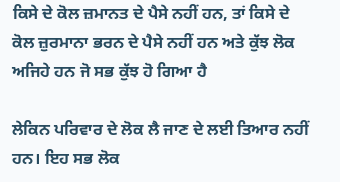ਕਿਸੇ ਦੇ ਕੋਲ ਜ਼ਮਾਨਤ ਦੇ ਪੈਸੇ ਨਹੀਂ ਹਨ, ਤਾਂ ਕਿਸੇ ਦੇ ਕੋਲ ਜ਼ੁਰਮਾਨਾ ਭਰਨ ਦੇ ਪੈਸੇ ਨਹੀਂ ਹਨ ਅਤੇ ਕੁੱਝ ਲੋਕ ਅਜਿਹੇ ਹਨ ਜੋ ਸਭ ਕੁੱਝ ਹੋ ਗਿਆ ਹੈ

ਲੇਕਿਨ ਪਰਿਵਾਰ ਦੇ ਲੋਕ ਲੈ ਜਾਣ ਦੇ ਲਈ ਤਿਆਰ ਨਹੀਂ ਹਨ। ਇਹ ਸਭ ਲੋਕ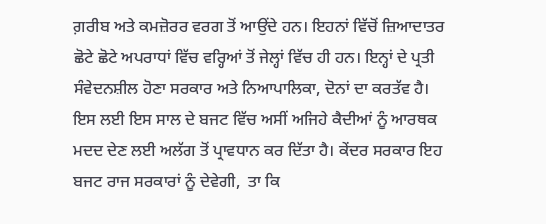ਗ਼ਰੀਬ ਅਤੇ ਕਮਜ਼ੋਰਰ ਵਰਗ ਤੋਂ ਆਉਂਦੇ ਹਨ। ਇਹਨਾਂ ਵਿੱਚੋਂ ਜ਼ਿਆਦਾਤਰ ਛੋਟੇ ਛੋਟੇ ਅਪਰਾਧਾਂ ਵਿੱਚ ਵਰ੍ਹਿਆਂ ਤੋਂ ਜੇਲ੍ਹਾਂ ਵਿੱਚ ਹੀ ਹਨ। ਇਨ੍ਹਾਂ ਦੇ ਪ੍ਰਤੀ ਸੰਵੇਦਨਸ਼ੀਲ ਹੋਣਾ ਸਰਕਾਰ ਅਤੇ ਨਿਆਪਾਲਿਕਾ, ਦੋਨਾਂ ਦਾ ਕਰਤੱਵ ਹੈ। ਇਸ ਲਈ ਇਸ ਸਾਲ ਦੇ ਬਜਟ ਵਿੱਚ ਅਸੀਂ ਅਜਿਹੇ ਕੈਦੀਆਂ ਨੂੰ ਆਰਥਕ ਮਦਦ ਦੇਣ ਲਈ ਅਲੱਗ ਤੋਂ ਪ੍ਰਾਵਧਾਨ ਕਰ ਦਿੱਤਾ ਹੈ। ਕੇਂਦਰ ਸਰਕਾਰ ਇਹ ਬਜਟ ਰਾਜ ਸਰਕਾਰਾਂ ਨੂੰ ਦੇਵੇਗੀ,  ਤਾ ਕਿ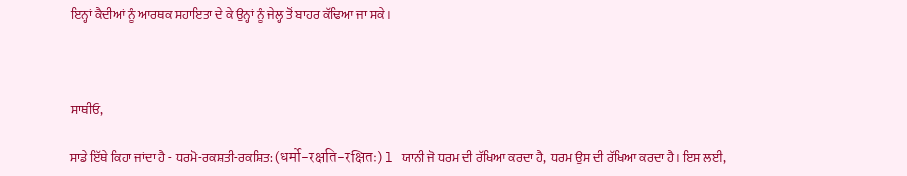ਇਨ੍ਹਾਂ ਕੈਦੀਆਂ ਨੂੰ ਆਰਥਕ ਸਹਾਇਤਾ ਦੇ ਕੇ ਉਨ੍ਹਾਂ ਨੂੰ ਜੇਲ੍ਹ ਤੋਂ ਬਾਹਰ ਕੱਢਿਆ ਜਾ ਸਕੇ।



ਸਾਥੀਓ,

ਸਾਡੇ ਇੱਥੇ ਕਿਹਾ ਜਾਂਦਾ ਹੈ - ਧਰਮੋ-ਰਕਸ਼ਤੀ-ਰਕਸ਼ਿਤ: (धर्मो-रक्षति-रक्षितः) l ਯਾਨੀ ਜੋ ਧਰਮ ਦੀ ਰੱਖਿਆ ਕਰਦਾ ਹੈ,  ਧਰਮ ਉਸ ਦੀ ਰੱਖਿਆ ਕਰਦਾ ਹੈ। ਇਸ ਲਈ,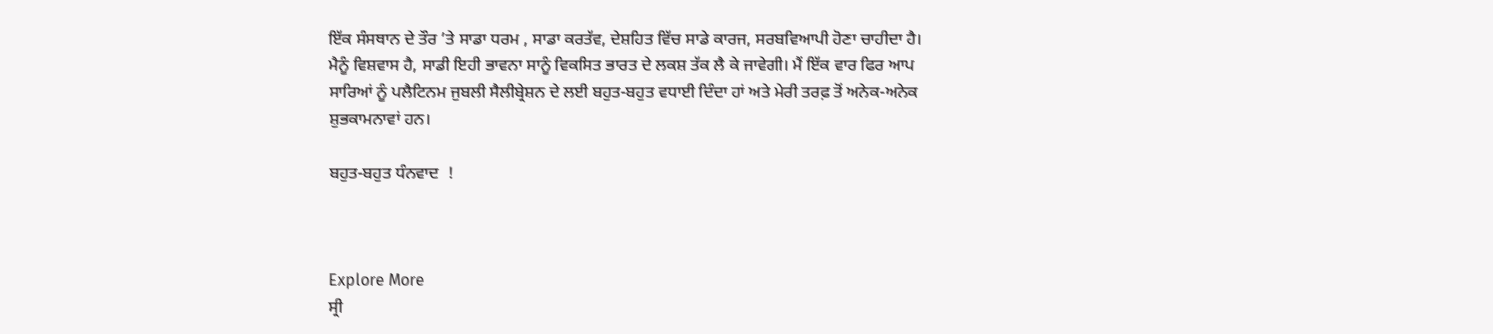ਇੱਕ ਸੰਸਥਾਨ ਦੇ ਤੌਰ ’ਤੇ ਸਾਡਾ ਧਰਮ , ਸਾਡਾ ਕਰਤੱਵ, ਦੇਸ਼ਹਿਤ ਵਿੱਚ ਸਾਡੇ ਕਾਰਜ, ਸਰਬਵਿਆਪੀ ਹੋਣਾ ਚਾਹੀਦਾ ਹੈ। ਮੈਨੂੰ ਵਿਸ਼ਵਾਸ ਹੈ, ਸਾਡੀ ਇਹੀ ਭਾਵਨਾ ਸਾਨੂੰ ਵਿਕਸਿਤ ਭਾਰਤ ਦੇ ਲਕਸ਼ ਤੱਕ ਲੈ ਕੇ ਜਾਵੇਗੀ। ਮੈਂ ਇੱਕ ਵਾਰ ਫਿਰ ਆਪ ਸਾਰਿਆਂ ਨੂੰ ਪਲੈਟਿਨਮ ਜੁਬਲੀ ਸੈਲੀਬ੍ਰੇਸ਼ਨ ਦੇ ਲਈ ਬਹੁਤ-ਬਹੁਤ ਵਧਾਈ ਦਿੰਦਾ ਹਾਂ ਅਤੇ ਮੇਰੀ ਤਰਫ਼ ਤੋਂ ਅਨੇਕ-ਅਨੇਕ ਸ਼ੁਭਕਾਮਨਾਵਾਂ ਹਨ।

ਬਹੁਤ-ਬਹੁਤ ਧੰਨਵਾਦ  !



Explore More
ਸ੍ਰੀ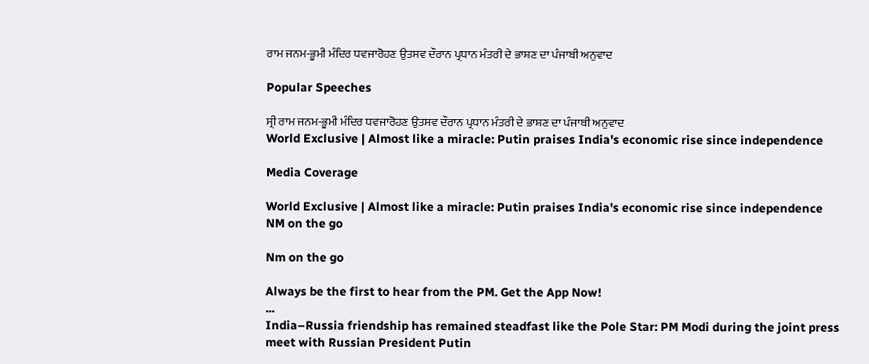ਰਾਮ ਜਨਮ-ਭੂਮੀ ਮੰਦਿਰ ਧਵਜਾਰੋਹਣ ਉਤਸਵ ਦੌਰਾਨ ਪ੍ਰਧਾਨ ਮੰਤਰੀ ਦੇ ਭਾਸ਼ਣ ਦਾ ਪੰਜਾਬੀ ਅਨੁਵਾਦ

Popular Speeches

ਸ੍ਰੀ ਰਾਮ ਜਨਮ-ਭੂਮੀ ਮੰਦਿਰ ਧਵਜਾਰੋਹਣ ਉਤਸਵ ਦੌਰਾਨ ਪ੍ਰਧਾਨ ਮੰਤਰੀ ਦੇ ਭਾਸ਼ਣ ਦਾ ਪੰਜਾਬੀ ਅਨੁਵਾਦ
World Exclusive | Almost like a miracle: Putin praises India's economic rise since independence

Media Coverage

World Exclusive | Almost like a miracle: Putin praises India's economic rise since independence
NM on the go

Nm on the go

Always be the first to hear from the PM. Get the App Now!
...
India–Russia friendship has remained steadfast like the Pole Star: PM Modi during the joint press meet with Russian President Putin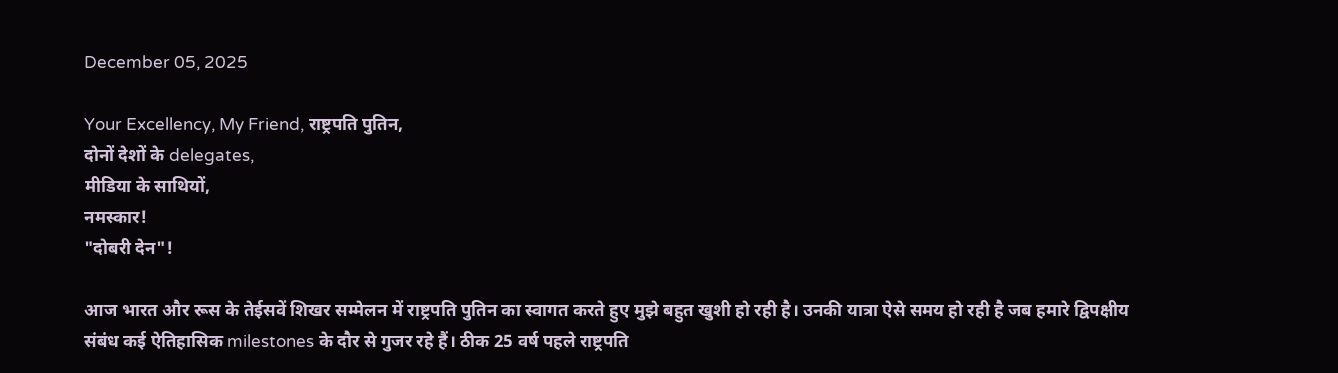December 05, 2025

Your Excellency, My Friend, राष्ट्रपति पुतिन,
दोनों देशों के delegates,
मीडिया के साथियों,
नमस्कार!
"दोबरी देन"!

आज भारत और रूस के तेईसवें शिखर सम्मेलन में राष्ट्रपति पुतिन का स्वागत करते हुए मुझे बहुत खुशी हो रही है। उनकी यात्रा ऐसे समय हो रही है जब हमारे द्विपक्षीय संबंध कई ऐतिहासिक milestones के दौर से गुजर रहे हैं। ठीक 25 वर्ष पहले राष्ट्रपति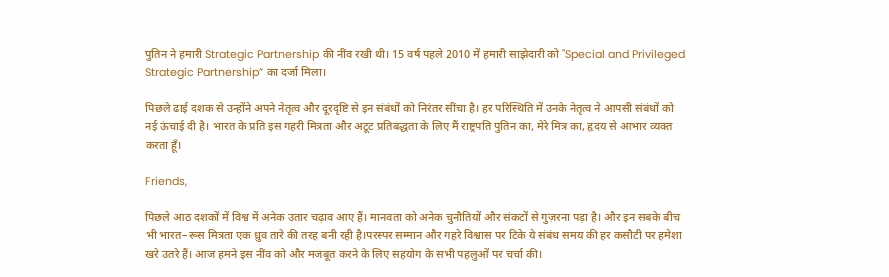पुतिन ने हमारी Strategic Partnership की नींव रखी थी। 15 वर्ष पहले 2010 में हमारी साझेदारी को "Special and Privileged Strategic Partnership” का दर्जा मिला।

पिछले ढाई दशक से उन्होंने अपने नेतृत्व और दूरदृष्टि से इन संबंधों को निरंतर सींचा है। हर परिस्थिति में उनके नेतृत्व ने आपसी संबंधों को नई ऊंचाई दी है। भारत के प्रति इस गहरी मित्रता और अटूट प्रतिबद्धता के लिए मैं राष्ट्रपति पुतिन का, मेरे मित्र का, हृदय से आभार व्यक्त करता हूँ।

Friends,

पिछले आठ दशकों में विश्व में अनेक उतार चढ़ाव आए हैं। मानवता को अनेक चुनौतियों और संकटों से गुज़रना पड़ा है। और इन सबके बीच भी भारत–रूस मित्रता एक ध्रुव तारे की तरह बनी रही है।परस्पर सम्मान और गहरे विश्वास पर टिके ये संबंध समय की हर कसौटी पर हमेशा खरे उतरे हैं। आज हमने इस नींव को और मजबूत करने के लिए सहयोग के सभी पहलुओं पर चर्चा की।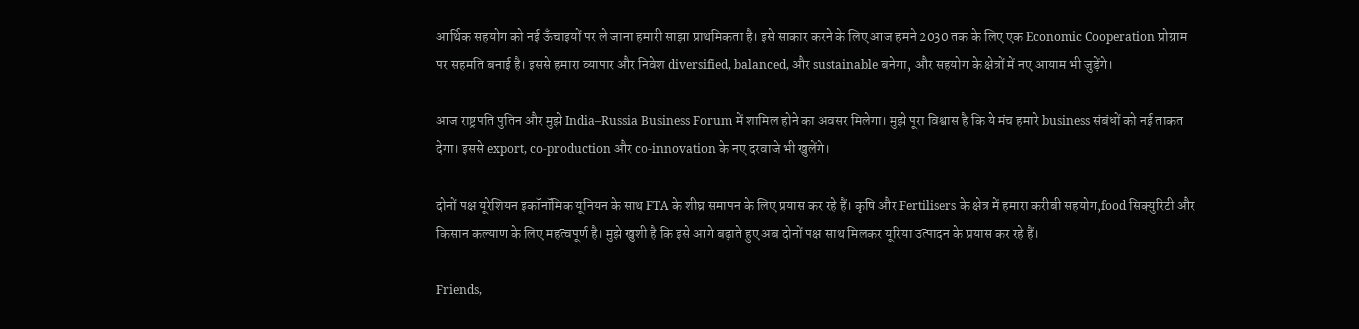आर्थिक सहयोग को नई ऊँचाइयों पर ले जाना हमारी साझा प्राथमिकता है। इसे साकार करने के लिए आज हमने 2030 तक के लिए एक Economic Cooperation प्रोग्राम पर सहमति बनाई है। इससे हमारा व्यापार और निवेश diversified, balanced, और sustainable बनेगा, और सहयोग के क्षेत्रों में नए आयाम भी जुड़ेंगे।

आज राष्ट्रपति पुतिन और मुझे India–Russia Business Forum में शामिल होने का अवसर मिलेगा। मुझे पूरा विश्वास है कि ये मंच हमारे business संबंधों को नई ताकत देगा। इससे export, co-production और co-innovation के नए दरवाजे भी खुलेंगे।

दोनों पक्ष यूरेशियन इकॉनॉमिक यूनियन के साथ FTA के शीघ्र समापन के लिए प्रयास कर रहे हैं। कृषि और Fertilisers के क्षेत्र में हमारा करीबी सहयोग,food सिक्युरिटी और किसान कल्याण के लिए महत्वपूर्ण है। मुझे खुशी है कि इसे आगे बढ़ाते हुए अब दोनों पक्ष साथ मिलकर यूरिया उत्पादन के प्रयास कर रहे हैं।

Friends,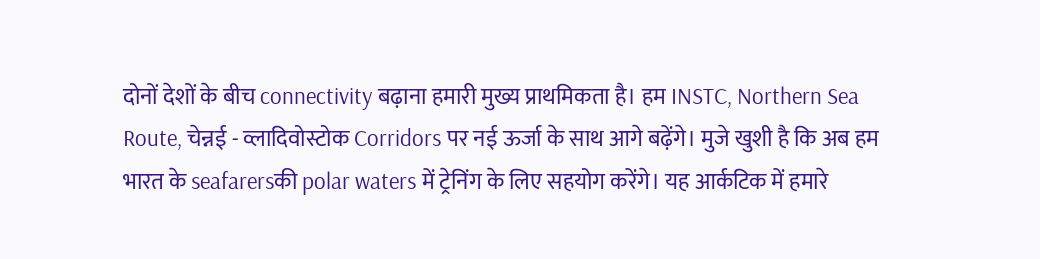दोनों देशों के बीच connectivity बढ़ाना हमारी मुख्य प्राथमिकता है। हम INSTC, Northern Sea Route, चेन्नई - व्लादिवोस्टोक Corridors पर नई ऊर्जा के साथ आगे बढ़ेंगे। मुजे खुशी है कि अब हम भारत के seafarersकी polar waters में ट्रेनिंग के लिए सहयोग करेंगे। यह आर्कटिक में हमारे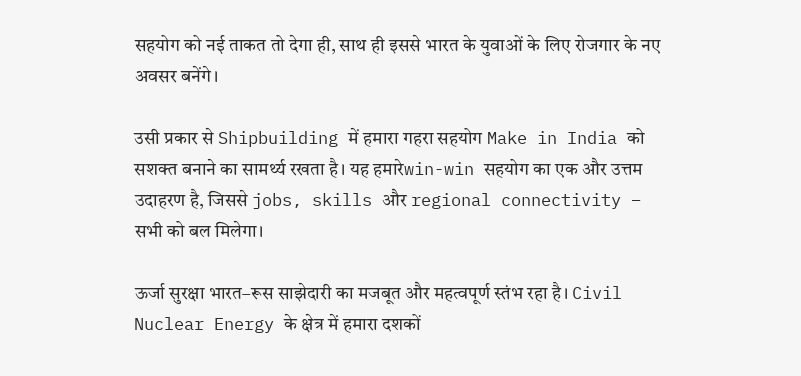सहयोग को नई ताकत तो देगा ही, साथ ही इससे भारत के युवाओं के लिए रोजगार के नए अवसर बनेंगे।

उसी प्रकार से Shipbuilding में हमारा गहरा सहयोग Make in India को सशक्त बनाने का सामर्थ्य रखता है। यह हमारेwin-win सहयोग का एक और उत्तम उदाहरण है, जिससे jobs, skills और regional connectivity – सभी को बल मिलेगा।

ऊर्जा सुरक्षा भारत–रूस साझेदारी का मजबूत और महत्वपूर्ण स्तंभ रहा है। Civil Nuclear Energy के क्षेत्र में हमारा दशकों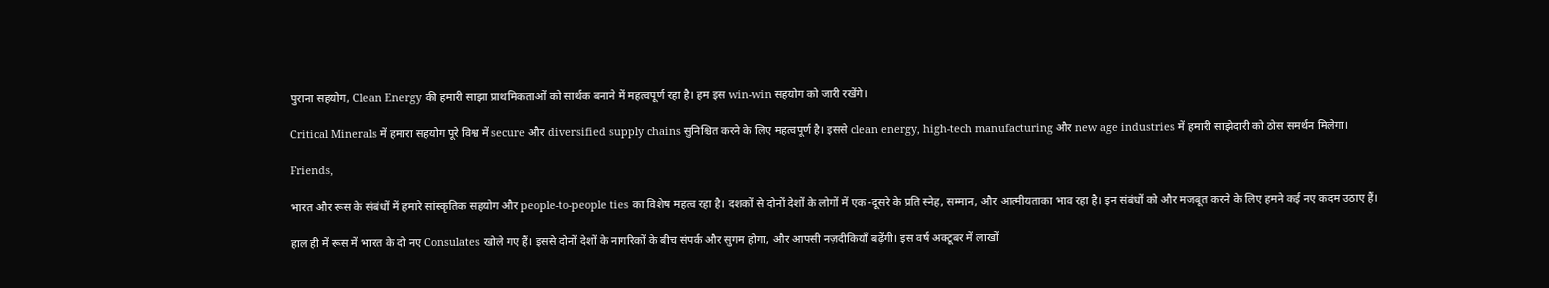पुराना सहयोग, Clean Energy की हमारी साझा प्राथमिकताओं को सार्थक बनाने में महत्वपूर्ण रहा है। हम इस win-win सहयोग को जारी रखेंगे।

Critical Minerals में हमारा सहयोग पूरे विश्व में secure और diversified supply chains सुनिश्चित करने के लिए महत्वपूर्ण है। इससे clean energy, high-tech manufacturing और new age industries में हमारी साझेदारी को ठोस समर्थन मिलेगा।

Friends,

भारत और रूस के संबंधों में हमारे सांस्कृतिक सहयोग और people-to-people ties का विशेष महत्व रहा है। दशकों से दोनों देशों के लोगों में एक-दूसरे के प्रति स्नेह, सम्मान, और आत्मीयताका भाव रहा है। इन संबंधों को और मजबूत करने के लिए हमने कई नए कदम उठाए हैं।

हाल ही में रूस में भारत के दो नए Consulates खोले गए हैं। इससे दोनों देशों के नागरिकों के बीच संपर्क और सुगम होगा, और आपसी नज़दीकियाँ बढ़ेंगी। इस वर्ष अक्टूबर में लाखों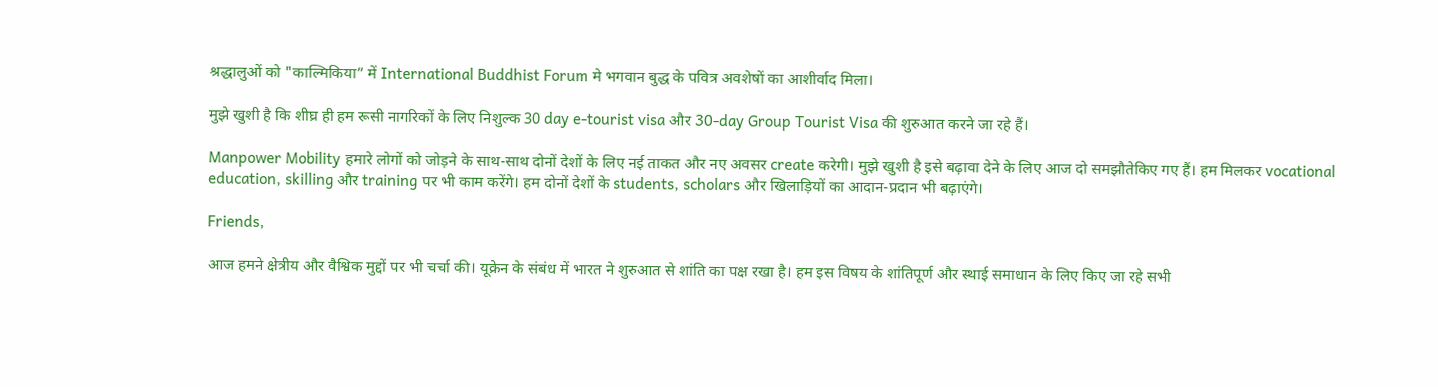श्रद्धालुओं को "काल्मिकिया” में International Buddhist Forum मे भगवान बुद्ध के पवित्र अवशेषों का आशीर्वाद मिला।

मुझे खुशी है कि शीघ्र ही हम रूसी नागरिकों के लिए निशुल्क 30 day e-tourist visa और 30-day Group Tourist Visa की शुरुआत करने जा रहे हैं।

Manpower Mobility हमारे लोगों को जोड़ने के साथ-साथ दोनों देशों के लिए नई ताकत और नए अवसर create करेगी। मुझे खुशी है इसे बढ़ावा देने के लिए आज दो समझौतेकिए गए हैं। हम मिलकर vocational education, skilling और training पर भी काम करेंगे। हम दोनों देशों के students, scholars और खिलाड़ियों का आदान-प्रदान भी बढ़ाएंगे।

Friends,

आज हमने क्षेत्रीय और वैश्विक मुद्दों पर भी चर्चा की। यूक्रेन के संबंध में भारत ने शुरुआत से शांति का पक्ष रखा है। हम इस विषय के शांतिपूर्ण और स्थाई समाधान के लिए किए जा रहे सभी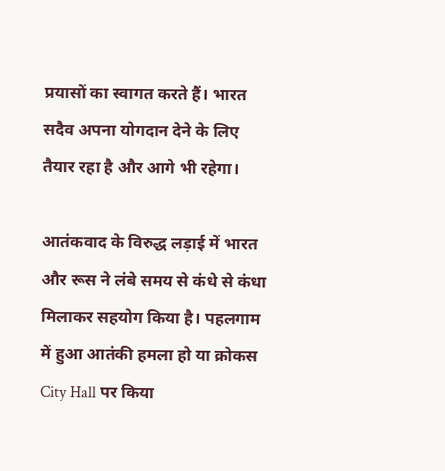प्रयासों का स्वागत करते हैं। भारत सदैव अपना योगदान देने के लिए तैयार रहा है और आगे भी रहेगा।

आतंकवाद के विरुद्ध लड़ाई में भारत और रूस ने लंबे समय से कंधे से कंधा मिलाकर सहयोग किया है। पहलगाम में हुआ आतंकी हमला हो या क्रोकस City Hall पर किया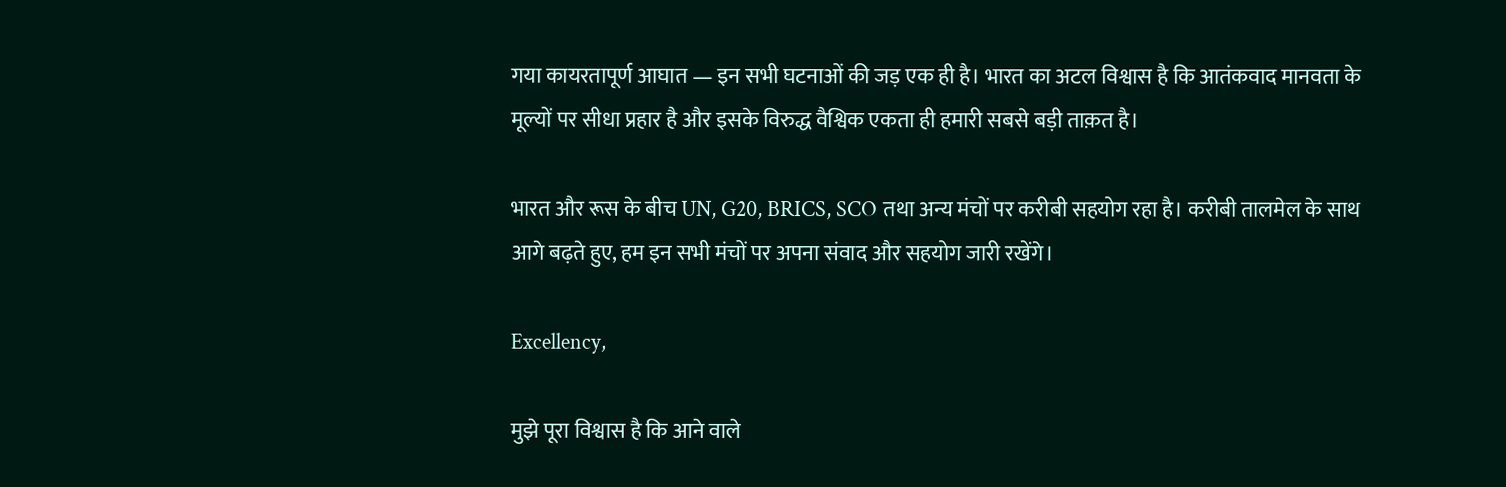गया कायरतापूर्ण आघात — इन सभी घटनाओं की जड़ एक ही है। भारत का अटल विश्वास है कि आतंकवाद मानवता के मूल्यों पर सीधा प्रहार है और इसके विरुद्ध वैश्विक एकता ही हमारी सबसे बड़ी ताक़त है।

भारत और रूस के बीच UN, G20, BRICS, SCO तथा अन्य मंचों पर करीबी सहयोग रहा है। करीबी तालमेल के साथ आगे बढ़ते हुए, हम इन सभी मंचों पर अपना संवाद और सहयोग जारी रखेंगे।

Excellency,

मुझे पूरा विश्वास है कि आने वाले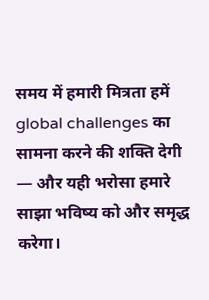समय में हमारी मित्रता हमें global challenges का सामना करने की शक्ति देगी — और यही भरोसा हमारे साझा भविष्य को और समृद्ध करेगा।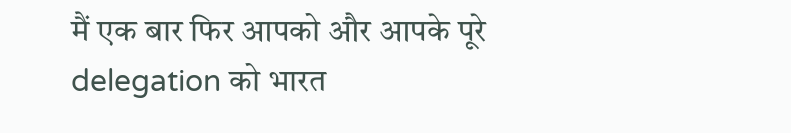मैं एक बार फिर आपको और आपके पूरे delegation को भारत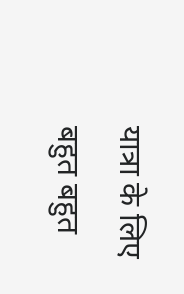यात्रा के लिए बहुत बहुत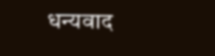धन्यवाद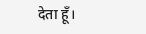देता हूँ।